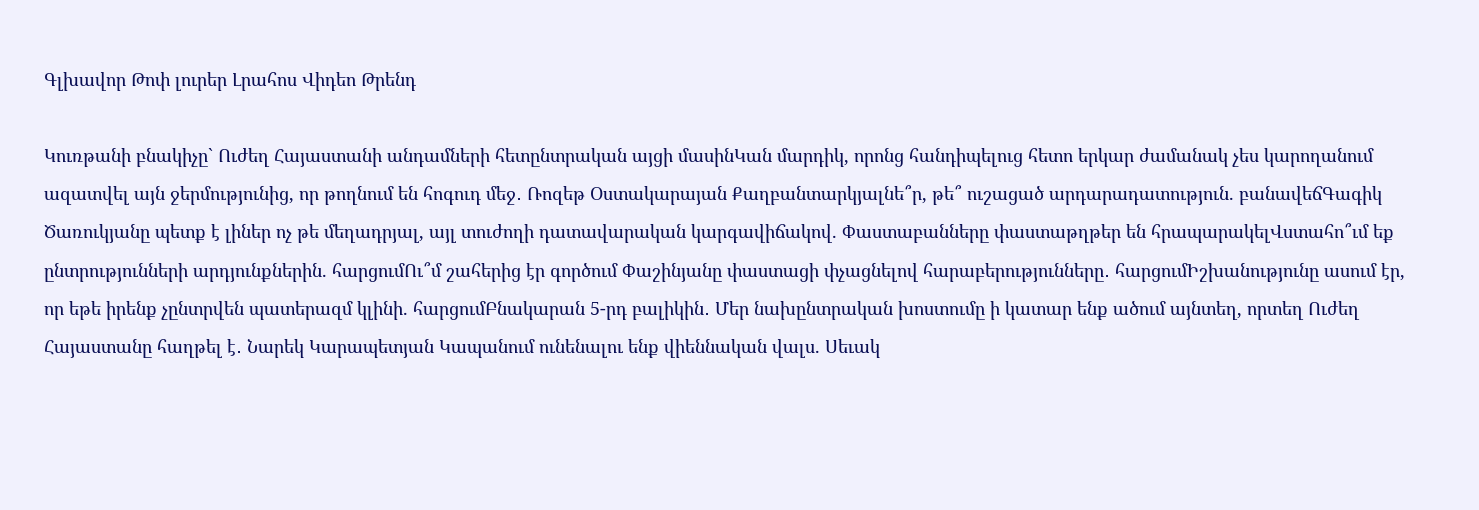Գլխավոր Թոփ լուրեր Լրահոս Վիդեո Թրենդ

Կուռթանի բնակիչը` Ուժեղ Հայաստանի անդամների հետընտրական այցի մասինԿան մարդիկ, որոնց հանդիպելուց հետո երկար ժամանակ չես կարողանում ազատվել այն ջերմությունից, որ թողնում են հոգուդ մեջ․ Ռոզեթ Օստակարայան Քաղբանտարկյալնե՞ր, թե՞ ուշացած արդարադատություն. բանավեճԳագիկ Ծառուկյանը պետք է լիներ ոչ թե մեղադրյալ, այլ տուժողի դատավարական կարգավիճակով. Փաստաբանները փաստաթղթեր են հրապարակելՎստահո՞ւմ եք ընտրությունների արդյունքներին. հարցումՈւ՞մ շահերից էր գործում Փաշինյանը փաստացի փչացնելով հարաբերությունները․ հարցումԻշխանությունը ասում էր, որ եթե իրենք չընտրվեն պատերազմ կլինի. հարցումԲնակարան 5-րդ բալիկին․ Մեր նախընտրական խոստումը ի կատար ենք ածում այնտեղ, որտեղ Ուժեղ Հայաստանը հաղթել է․ Նարեկ Կարապետյան Կապանում ունենալու ենք վիեննական վալս. Սեւակ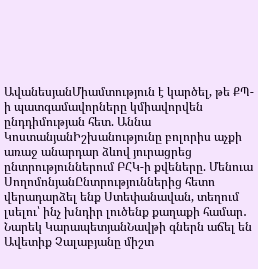ԱվանեսյանՄիամտություն է կարծել, թե ՔՊ-ի պատգամավորները կմիավորվեն ընդդիմության հետ. Աննա ԿոստանյանԻշխանությունը բոլորիս աչքի առաջ անարդար ձևով յուրացրեց ընտրություններում ԲՀԿ-ի քվեները. Մենուա ՍողոմոնյանԸնտրություններից հետո վերադարձել ենք Ստեփանավան, տեղում լսելու՝ ինչ խնդիր լուծենք քաղաքի համար․ Նարեկ ԿարապետյանՆավթի գներն աճել են Ավետիք Չալաբյանը միշտ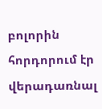բոլորին հորդորում էր վերադառնալ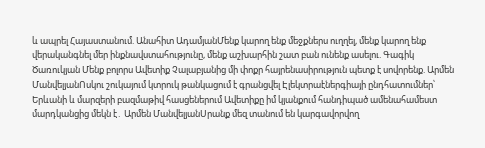և ապրել Հայաստանում. Անահիտ ԱդամյանՄենք կարող ենք մեջքներս ուղղել, մենք կարող ենք վերականգնել մեր ինքնավստահությունը, մենք աշխարհին շատ բան ունենք ասելու. Գագիկ Ծառուկյան Մենք բոլորս Ավետիք Չալաբյանից մի փոքր հայրենասիրություն պետք է սովորենք. Արմեն ՄանվելյանՈսկու շուկայում կտրուկ թանկացում է գրանցվել Էլեկտրաէներգիայի ընդհատումներ՝ Երևանի և մարզերի բազմաթիվ հասցեներում Ավետիքը իմ կյանքում հանդիպած ամենահամեստ մարդկանցից մեկն է․ Արմեն ՄանվելյանՍրանք մեզ տանում են կարգավորվող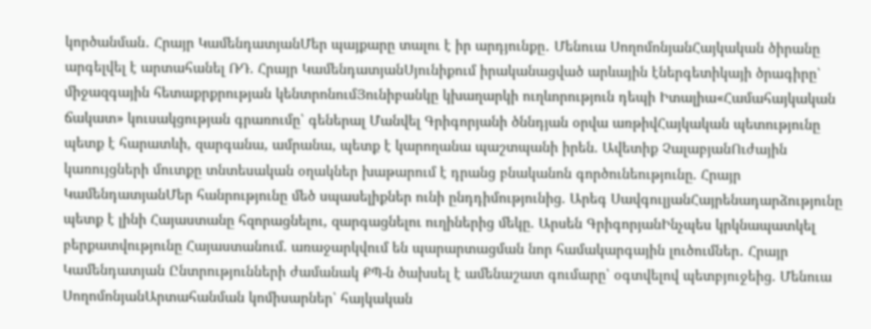կործանման․ Հրայր ԿամենդատյանՄեր պայքարը տալու է իր արդյունքը․ Մենուա ՍողոմոնյանՀայկական ծիրանը արգելվել է արտահանել ՌԴ. Հրայր ԿամենդատյանՍյունիքում իրականացված արևային էներգետիկայի ծրագիրը՝ միջազգային հետաքրքրության կենտրոնումՅունիբանկը կխաղարկի ուղևորություն դեպի Իտալիա«Համահայկական ճակատ» կուսակցության գրառումը՝ գեներալ Մանվել Գրիգորյանի ծննդյան օրվա առթիվՀայկական պետությունը պետք է հարատևի, զարգանա, ամրանա, պետք է կարողանա պաշտպանի իրեն. Ավետիք ՉալաբյանՈւժային կառույցների մուտքը տնտեսական օղակներ խաթարում է դրանց բնականոն գործունեությունը. Հրայր ԿամենդատյանՄեր հանրությունը մեծ սպասելիքներ ունի ընդդիմությունից. Արեգ ՍավգուլյանՀայրենադարձությունը պետք է լինի Հայաստանը հզորացնելու, զարգացնելու ուղիներից մեկը. Արսեն ԳրիգորյանԻնչպես կրկնապատկել բերքատվությունը Հայաստանում. առաջարկվում են պարարտացման նոր համակարգային լուծումներ․ Հրայր Կամենդատյան Ընտրությունների ժամանակ ՔՊ-ն ծախսել է ամենաշատ գումարը՝ օգտվելով պետբյուջեից. Մենուա ՍողոմոնյանԱրտահանման կոմիսարներ՝ հայկական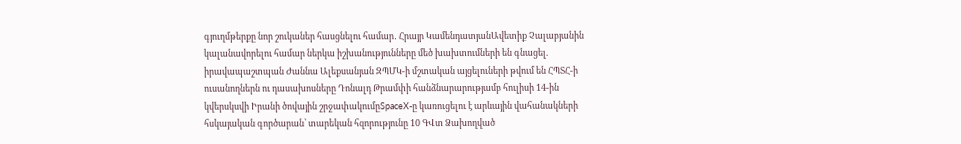գյուղմթերքը նոր շուկաներ հասցնելու համար․ Հրայր ԿամենդատյանԱվետիք Չալաբյանին կալանավորելու համար ներկա իշխանությունները մեծ խախտումների են գնացել. իրավապաշտպան Ժաննա Ալեքսանյան ԶՊՄԿ-ի մշտական այցելուների թվում են ՀՊՏՀ-ի ուսանողներն ու դասախոսները Դոնալդ Թրամփի հանձնարարությամբ հուլիսի 14-ին կվերսկսվի Իրանի ծովային շրջափակումըSpaceX-ը կառուցելու է արևային վահանակների հսկայական գործարան՝ տարեկան հզորությունը 10 ԳՎտ Ձախողված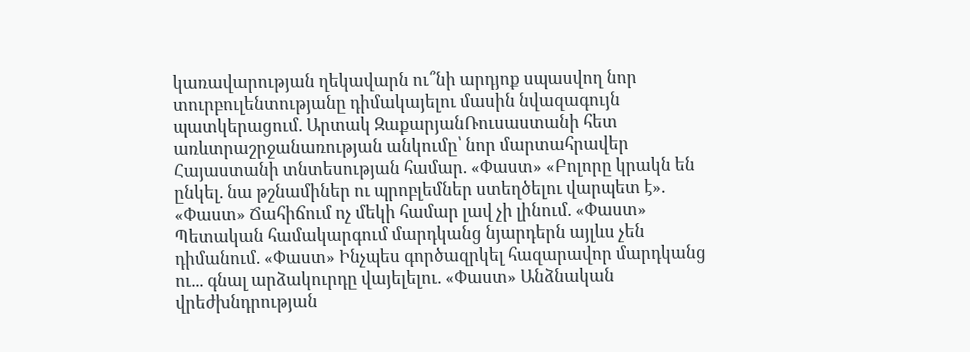կառավարության ղեկավարն ու՞նի արդյոք սպասվող նոր տուրբուլենտությանը դիմակայելու մասին նվազագույն պատկերացում. Արտակ ԶաքարյանՌուսաստանի հետ առևտրաշրջանառության անկումը՝ նոր մարտահրավեր Հայաստանի տնտեսության համար. «Փաստ» «Բոլորը կրակն են ընկել. նա թշնամիներ ու պրոբլեմներ ստեղծելու վարպետ է». «Փաստ» Ճահիճում ոչ մեկի համար լավ չի լինում. «Փաստ» Պետական համակարգում մարդկանց նյարդերն այլևս չեն դիմանում. «Փաստ» Ինչպես գործազրկել հազարավոր մարդկանց ու... գնալ արձակուրդը վայելելու. «Փաստ» Անձնական վրեժխնդրության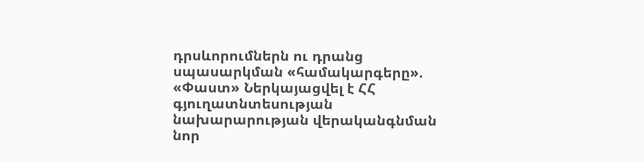դրսևորումներն ու դրանց սպասարկման «համակարգերը». «Փաստ» Ներկայացվել է ՀՀ գյուղատնտեսության նախարարության վերականգնման նոր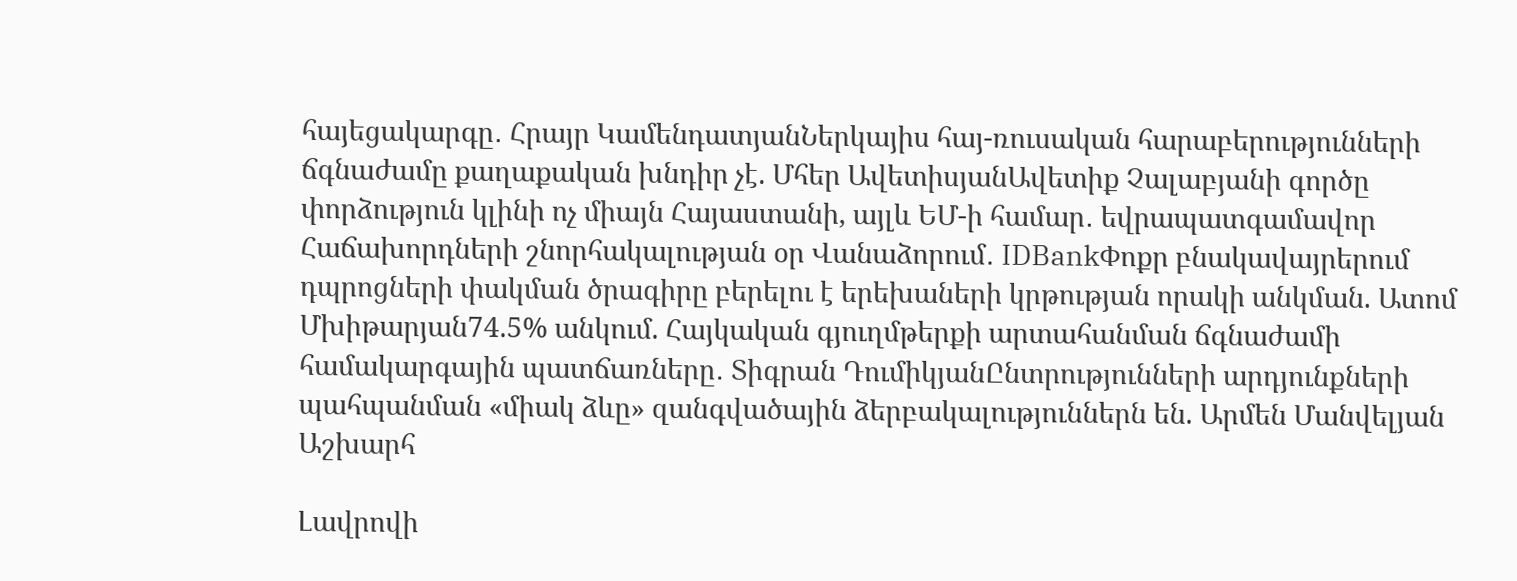հայեցակարգը․ Հրայր ԿամենդատյանՆերկայիս հայ-ռուսական հարաբերությունների ճգնաժամը քաղաքական խնդիր չէ. Մհեր ԱվետիսյանԱվետիք Չալաբյանի գործը փորձություն կլինի ոչ միայն Հայաստանի, այլև ԵՄ-ի համար․ եվրապատգամավոր Հաճախորդների շնորհակալության օր Վանաձորում․ IDBankՓոքր բնակավայրերում դպրոցների փակման ծրագիրը բերելու է երեխաների կրթության որակի անկման. Ատոմ Մխիթարյան74.5% անկում. Հայկական գյուղմթերքի արտահանման ճգնաժամի համակարգային պատճառները․ Տիգրան ԴումիկյանԸնտրությունների արդյունքների պահպանման «միակ ձևը» զանգվածային ձերբակալություններն են. Արմեն Մանվելյան
Աշխարհ

Լավրովի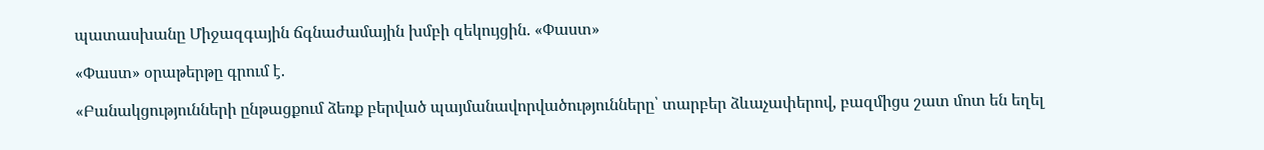պատասխանը Միջազգային ճգնաժամային խմբի զեկույցին. «Փաստ»

«Փաստ» օրաթերթը գրում է.

«Բանակցությունների ընթացքում ձեռք բերված պայմանավորվածությունները՝ տարբեր ձևաչափերով, բազմիցս շատ մոտ են եղել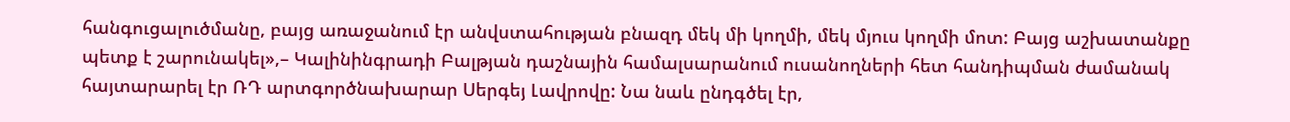հանգուցալուծմանը, բայց առաջանում էր անվստահության բնազդ մեկ մի կողմի, մեկ մյուս կողմի մոտ: Բայց աշխատանքը պետք է շարունակել»,– Կալինինգրադի Բալթյան դաշնային համալսարանում ուսանողների հետ հանդիպման ժամանակ հայտարարել էր ՌԴ արտգործնախարար Սերգեյ Լավրովը: Նա նաև ընդգծել էր,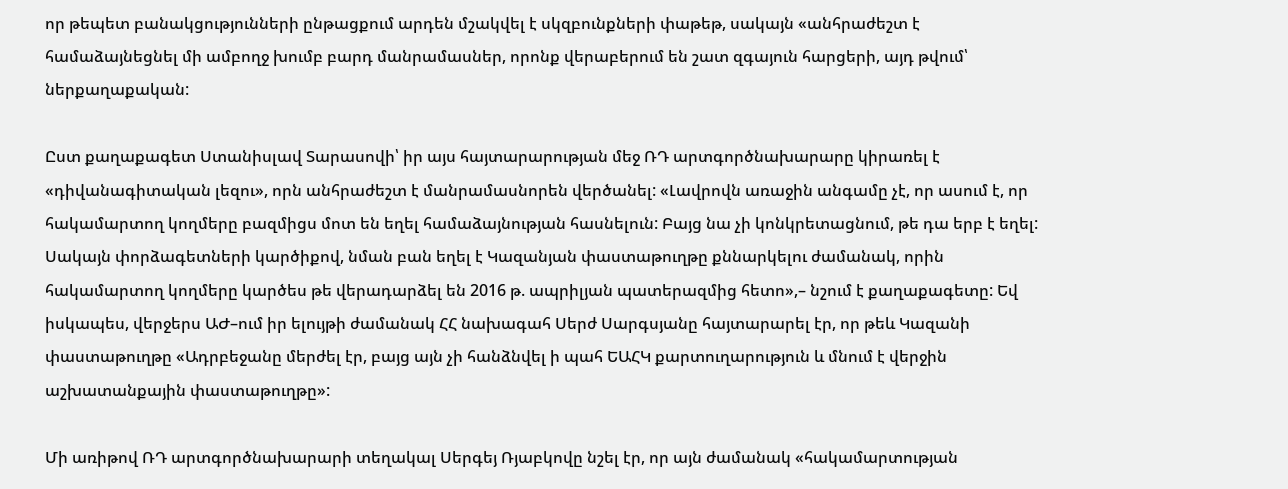որ թեպետ բանակցությունների ընթացքում արդեն մշակվել է սկզբունքների փաթեթ, սակայն «անհրաժեշտ է համաձայնեցնել մի ամբողջ խումբ բարդ մանրամասներ, որոնք վերաբերում են շատ զգայուն հարցերի, այդ թվում՝ ներքաղաքական:

Ըստ քաղաքագետ Ստանիսլավ Տարասովի՝ իր այս հայտարարության մեջ ՌԴ արտգործնախարարը կիրառել է «դիվանագիտական լեզու», որն անհրաժեշտ է մանրամասնորեն վերծանել: «Լավրովն առաջին անգամը չէ, որ ասում է, որ հակամարտող կողմերը բազմիցս մոտ են եղել համաձայնության հասնելուն: Բայց նա չի կոնկրետացնում, թե դա երբ է եղել: Սակայն փորձագետների կարծիքով, նման բան եղել է Կազանյան փաստաթուղթը քննարկելու ժամանակ, որին հակամարտող կողմերը կարծես թե վերադարձել են 2016 թ. ապրիլյան պատերազմից հետո»,– նշում է քաղաքագետը: Եվ իսկապես, վերջերս ԱԺ–ում իր ելույթի ժամանակ ՀՀ նախագահ Սերժ Սարգսյանը հայտարարել էր, որ թեև Կազանի փաստաթուղթը «Ադրբեջանը մերժել էր, բայց այն չի հանձնվել ի պահ ԵԱՀԿ քարտուղարություն և մնում է վերջին աշխատանքային փաստաթուղթը»:

Մի առիթով ՌԴ արտգործնախարարի տեղակալ Սերգեյ Ռյաբկովը նշել էր, որ այն ժամանակ «հակամարտության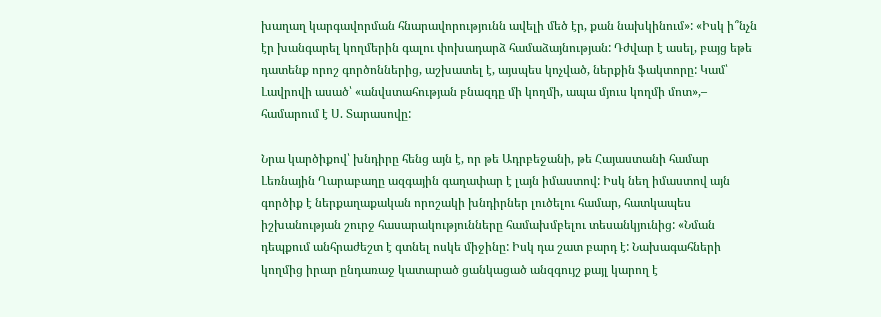խաղաղ կարգավորման հնարավորությունն ավելի մեծ էր, քան նախկինում»: «Իսկ ի՞նչն էր խանգարել կողմերին գալու փոխադարձ համաձայնության: Դժվար է ասել, բայց եթե դատենք որոշ գործոններից, աշխատել է, այսպես կոչված, ներքին ֆակտորը: Կամ՝ Լավրովի ասած՝ «անվստահության բնազդը մի կողմի, ապա մյուս կողմի մոտ»,– համարում է Ս. Տարասովը:

Նրա կարծիքով՝ խնդիրը հենց այն է, որ թե Ադրբեջանի, թե Հայաստանի համար Լեռնային Ղարաբաղը ազգային գաղափար է լայն իմաստով: Իսկ նեղ իմաստով այն գործիք է ներքաղաքական որոշակի խնդիրներ լուծելու համար, հատկապես իշխանության շուրջ հասարակությունները համախմբելու տեսանկյունից: «Նման դեպքում անհրաժեշտ է գտնել ոսկե միջինը: Իսկ դա շատ բարդ է: Նախագահների կողմից իրար ընդառաջ կատարած ցանկացած անզգույշ քայլ կարող է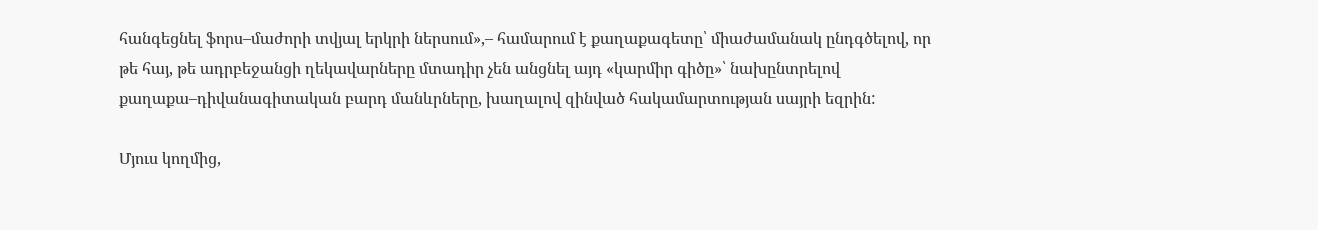հանգեցնել ֆորս–մաժորի տվյալ երկրի ներսում»,– համարում է քաղաքագետը՝ միաժամանակ ընդգծելով, որ թե հայ, թե ադրբեջանցի ղեկավարները մտադիր չեն անցնել այդ «կարմիր գիծը»՝ նախընտրելով քաղաքա–դիվանագիտական բարդ մանևրները, խաղալով զինված հակամարտության սայրի եզրին:

Մյուս կողմից,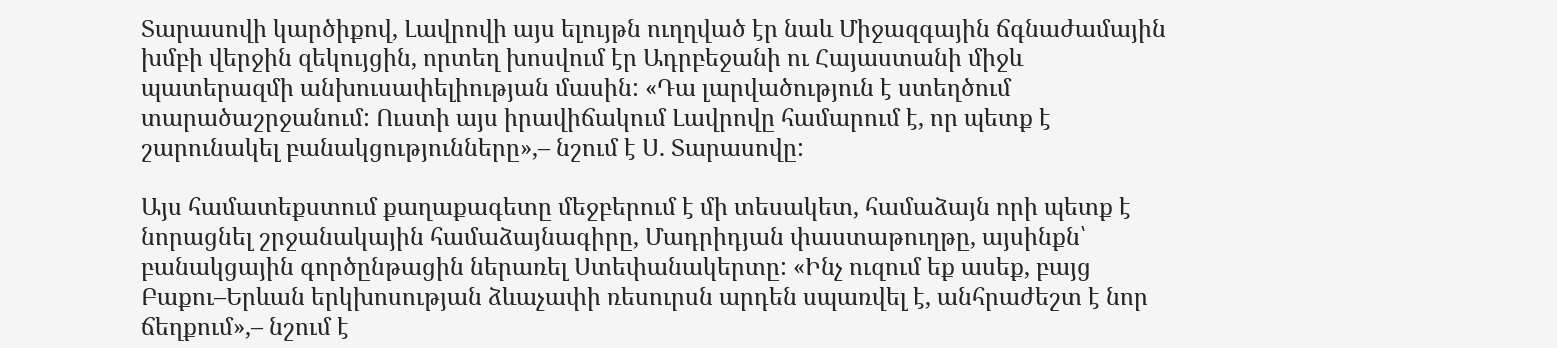Տարասովի կարծիքով, Լավրովի այս ելույթն ուղղված էր նաև Միջազգային ճգնաժամային խմբի վերջին զեկույցին, որտեղ խոսվում էր Ադրբեջանի ու Հայաստանի միջև պատերազմի անխուսափելիության մասին: «Դա լարվածություն է ստեղծում տարածաշրջանում: Ուստի այս իրավիճակում Լավրովը համարում է, որ պետք է շարունակել բանակցությունները»,– նշում է Ս. Տարասովը:

Այս համատեքստում քաղաքագետը մեջբերում է մի տեսակետ, համաձայն որի պետք է նորացնել շրջանակային համաձայնագիրը, Մադրիդյան փաստաթուղթը, այսինքն՝ բանակցային գործընթացին ներառել Ստեփանակերտը: «Ինչ ուզում եք ասեք, բայց Բաքու–Երևան երկխոսության ձևաչափի ռեսուրսն արդեն սպառվել է, անհրաժեշտ է նոր ճեղքում»,– նշում է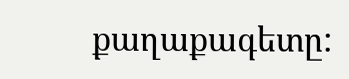քաղաքագետը: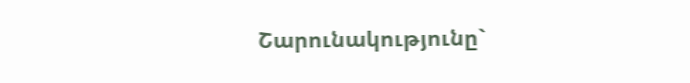Շարունակությունը`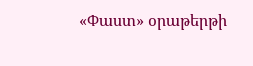«Փաստ» օրաթերթի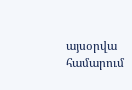այսօրվա համարում